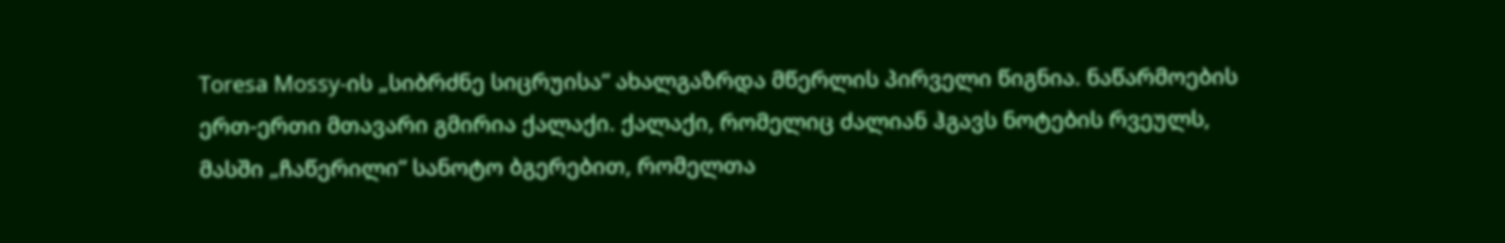Toresa Mossy-ის „სიბრძნე სიცრუისა“ ახალგაზრდა მწერლის პირველი წიგნია. ნაწარმოების ერთ-ერთი მთავარი გმირია ქალაქი. ქალაქი, რომელიც ძალიან ჰგავს ნოტების რვეულს, მასში „ჩაწერილი“ სანოტო ბგერებით, რომელთა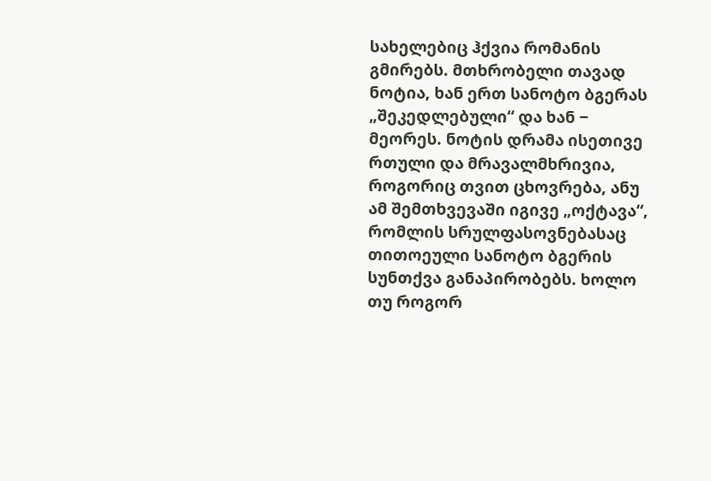სახელებიც ჰქვია რომანის გმირებს. მთხრობელი თავად ნოტია, ხან ერთ სანოტო ბგერას „შეკედლებული“ და ხან ‒ მეორეს. ნოტის დრამა ისეთივე რთული და მრავალმხრივია, როგორიც თვით ცხოვრება, ანუ ამ შემთხვევაში იგივე „ოქტავა“, რომლის სრულფასოვნებასაც თითოეული სანოტო ბგერის სუნთქვა განაპირობებს. ხოლო თუ როგორ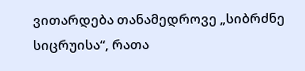ვითარდება თანამედროვე „სიბრძნე სიცრუისა“, რათა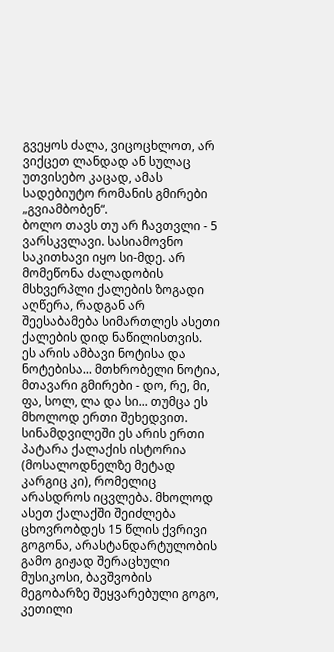გვეყოს ძალა, ვიცოცხლოთ, არ ვიქცეთ ლანდად ან სულაც უთვისებო კაცად, ამას სადებიუტო რომანის გმირები „გვიამბობენ“.
ბოლო თავს თუ არ ჩავთვლი - 5 ვარსკვლავი. სასიამოვნო საკითხავი იყო სი-მდე. არ მომეწონა ძალადობის მსხვერპლი ქალების ზოგადი აღწერა, რადგან არ შეესაბამება სიმართლეს ასეთი ქალების დიდ ნაწილისთვის.
ეს არის ამბავი ნოტისა და ნოტებისა... მთხრობელი ნოტია, მთავარი გმირები - დო, რე, მი, ფა, სოლ, ლა და სი... თუმცა ეს მხოლოდ ერთი შეხედვით. სინამდვილეში ეს არის ერთი პატარა ქალაქის ისტორია (მოსალოდნელზე მეტად კარგიც კი), რომელიც არასდროს იცვლება. მხოლოდ ასეთ ქალაქში შეიძლება ცხოვრობდეს 15 წლის ქვრივი გოგონა, არასტანდარტულობის გამო გიჟად შერაცხული მუსიკოსი, ბავშვობის მეგობარზე შეყვარებული გოგო, კეთილი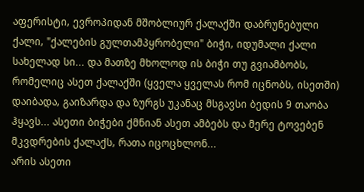აფერისტი, ევროპიდან მშობლიურ ქალაქში დაბრუნებული ქალი, "ქალების გულთამპყრობელი" ბიჭი, იდუმალი ქალი სახელად სი... და მათზე მხოლოდ ის ბიჭი თუ გვიამბობს, რომელიც ასეთ ქალაქში (ყველა ყველას რომ იცნობს, ისეთში) დაიბადა, გაიზარდა და ზურგს უკანაც მსგავსი ბედის 9 თაობა ჰყავს... ასეთი ბიჭები ქმნიან ასეთ ამბებს და მერე ტოვებენ მკვდრების ქალაქს, რათა იცოცხლონ...
არის ასეთი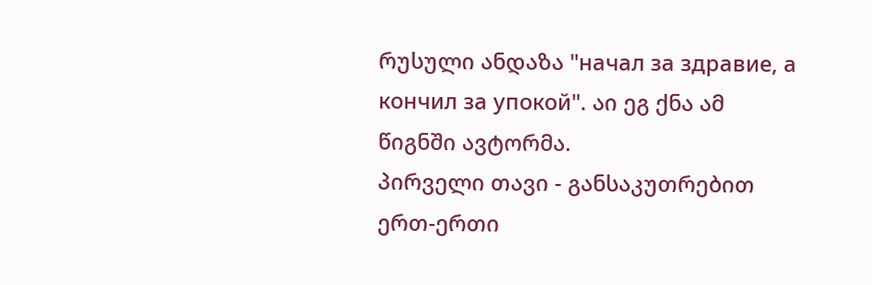რუსული ანდაზა "начал за здравие, а кончил за упокой". აი ეგ ქნა ამ წიგნში ავტორმა.
პირველი თავი - განსაკუთრებით ერთ-ერთი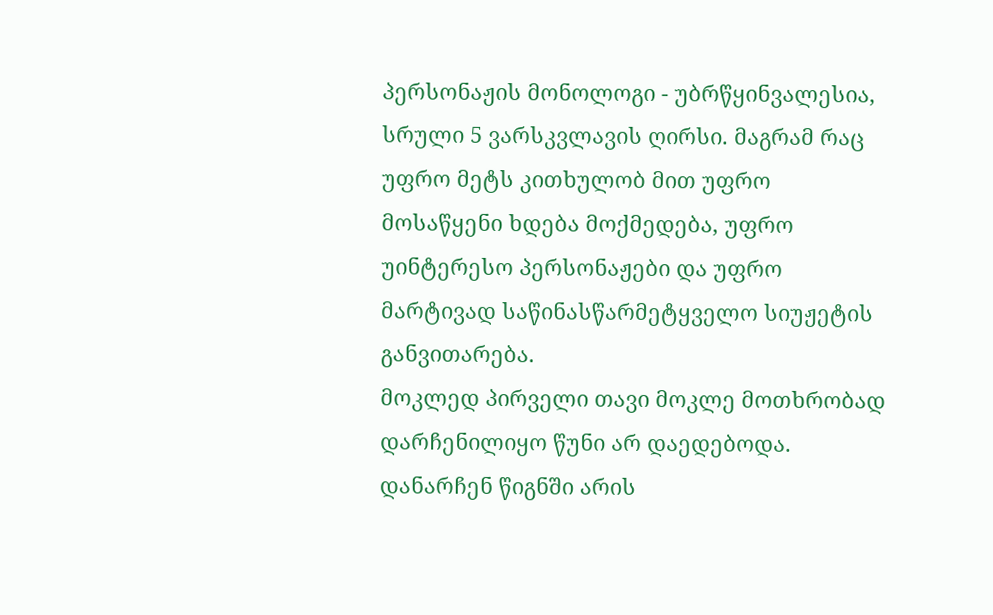პერსონაჟის მონოლოგი - უბრწყინვალესია, სრული 5 ვარსკვლავის ღირსი. მაგრამ რაც უფრო მეტს კითხულობ მით უფრო მოსაწყენი ხდება მოქმედება, უფრო უინტერესო პერსონაჟები და უფრო მარტივად საწინასწარმეტყველო სიუჟეტის განვითარება.
მოკლედ პირველი თავი მოკლე მოთხრობად დარჩენილიყო წუნი არ დაედებოდა. დანარჩენ წიგნში არის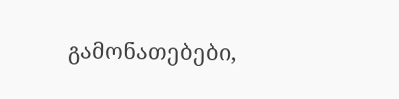გამონათებები,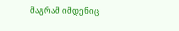მაგრამ იმდენიც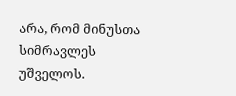არა, რომ მინუსთა სიმრავლეს უშველოს.